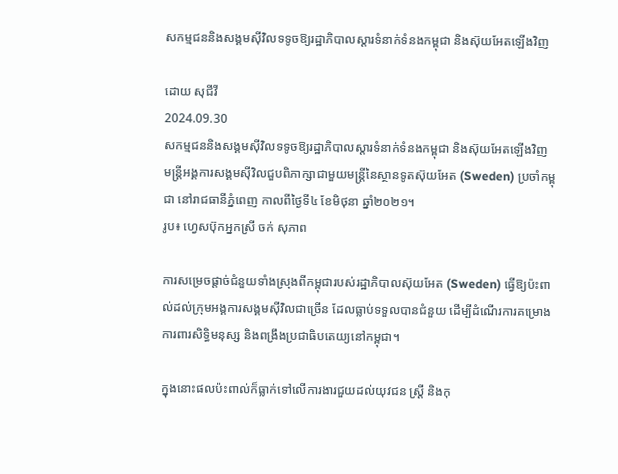សកម្មជននិងសង្គមស៊ីវិលទទូចឱ្យរដ្ឋាភិបាលស្ដារទំនាក់ទំនងកម្ពុជា និងស៊ុយអែតឡើងវិញ

ដោយ សុជីវី
2024.09.30
សកម្មជននិងសង្គមស៊ីវិលទទូចឱ្យរដ្ឋាភិបាលស្ដារទំនាក់ទំនងកម្ពុជា និងស៊ុយអែតឡើងវិញ មន្ត្រីអង្គការសង្គមស៊ីវិលជួបពិភាក្សាជាមួយមន្ត្រីនៃស្ថានទូតស៊ុយអែត (Sweden) ប្រចាំកម្ពុជា នៅរាជធានីភ្នំពេញ កាលពីថ្ងៃទី៤ ខែមិថុនា ឆ្នាំ២០២១។
រូប៖ ហ្វេសប៊ុកអ្នកស្រី ចក់ សុភាព

ការសម្រេចផ្ដាច់ជំនួយទាំងស្រុងពីកម្ពុជារបស់រដ្ឋាភិបាលស៊ុយអែត (Sweden) ធ្វើឱ្យប៉ះពាល់ដល់ក្រុមអង្គការសង្គមស៊ីវិលជាច្រើន ដែលធ្លាប់ទទួលបានជំនួយ ដើម្បីដំណើរការគម្រោងការពារសិទ្ធិមនុស្ស និងពង្រឹងប្រជាធិបតេយ្យនៅកម្ពុជា។

ក្នុងនោះផលប៉ះពាល់ក៏ធ្លាក់ទៅលើការងារជួយដល់យុវជន ស្ត្រី និងកុ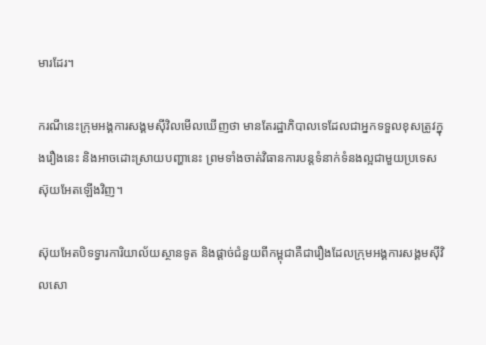មារដែរ។

ករណីនេះក្រុមអង្គការសង្គមស៊ីវិលមើលឃើញថា មានតែរដ្ឋាភិបាលទេដែលជាអ្នកទទួលខុសត្រូវក្នុងរឿងនេះ និងអាចដោះស្រាយបញ្ហានេះ ព្រមទាំងចាត់វិធានការបន្តទំនាក់ទំនងល្អជាមួយប្រទេសស៊ុយអែតឡើងវិញ។

ស៊ុយអែតបិទទ្វារការិយាល័យស្ថានទូត និងផ្ដាច់ជំនួយពីកម្ពុជាគឺជារឿងដែលក្រុមអង្គការសង្គមស៊ីវិលសោ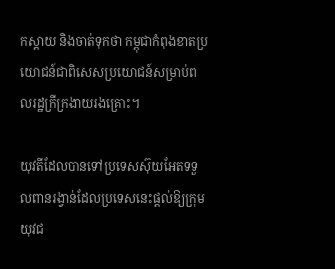កស្ដាយ និងចាត់ទុកថា កម្ពុជាកំពុងខាតប្រយោជន៍ជាពិសេសប្រយោជន៍សម្រាប់ពលរដ្ឋក្រីក្រងាយរងគ្រោះ។

យុវតីដែលបានទៅប្រទេសស៊ុយអែតទទួលពានរង្វាន់ដែលប្រទេសនេះផ្ដល់ឱ្យក្រុមយុវជ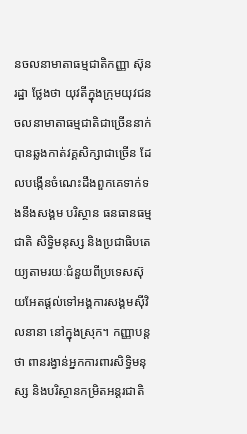នចលនាមាតាធម្មជាតិកញ្ញា ស៊ុន រដ្ឋា ថ្លែងថា យុវតីក្នុងក្រុមយុវជនចលនាមាតាធម្មជាតិជាច្រើននាក់បានឆ្លងកាត់វគ្គសិក្សាជាច្រើន ដែលបង្កើនចំណេះដឹងពួកគេទាក់ទងនឹងសង្គម បរិស្ថាន ធនធានធម្មជាតិ សិទ្ធិមនុស្ស និងប្រជាធិបតេយ្យតាមរយៈជំនួយពីប្រទេសស៊ុយអែតផ្ដល់ទៅអង្គការសង្គមស៊ីវិលនានា នៅក្នុងស្រុក។ កញ្ញាបន្តថា ពានរង្វាន់អ្នកការពារសិទ្ធិមនុស្ស និងបរិស្ថានកម្រិតអន្តរជាតិ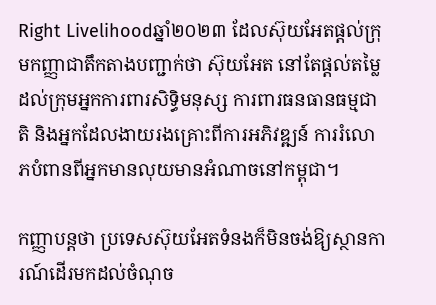Right Livelihoodឆ្នាំ២០២៣ ដែលស៊ុយអែតផ្ដល់ក្រុមកញ្ញាជាតឹកតាងបញ្ជាក់ថា ស៊ុយអែត នៅតែផ្ដល់តម្លៃដល់ក្រុមអ្នកការពារសិទ្ធិមនុស្ស ការពារធនធានធម្មជាតិ និងអ្នកដែលងាយរងគ្រោះពីការអភិវឌ្ឍន៍ ការរំលោភបំពានពីអ្នកមានលុយមានអំណាចនៅកម្ពុជា។

កញ្ញាបន្តថា ប្រទេសស៊ុយអែតទំនងក៏មិនចង់ឱ្យស្ថានការណ៍ដើរមកដល់ចំណុច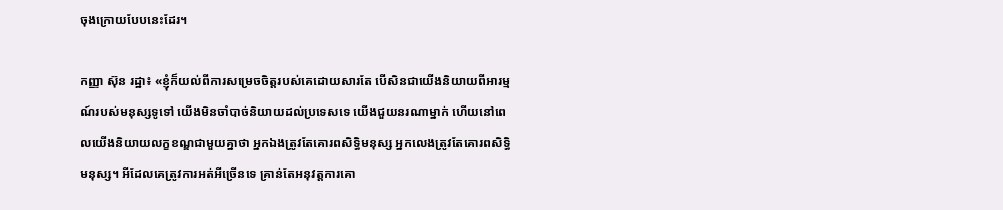ចុងក្រោយបែបនេះដែរ។

កញ្ញា ស៊ុន រដ្ឋា៖ «ខ្ញុំក៏យល់ពីការសម្រេចចិត្តរបស់គេដោយសារតែ បើសិនជាយើងនិយាយពីអារម្មណ៍របស់មនុស្សទូទៅ យើងមិនចាំបាច់និយាយដល់ប្រទេសទេ យើងជួយនរណាម្នាក់ ហើយនៅពេលយើងនិយាយលក្ខខណ្ឌជាមួយគ្នាថា អ្នកឯងត្រូវតែគោរពសិទ្ធិមនុស្ស អ្នកលេងត្រូវតែគោរពសិទ្ធិមនុស្ស។ អីដែលគេត្រូវការអត់អីច្រើនទេ គ្រាន់តែអនុវត្តការគោ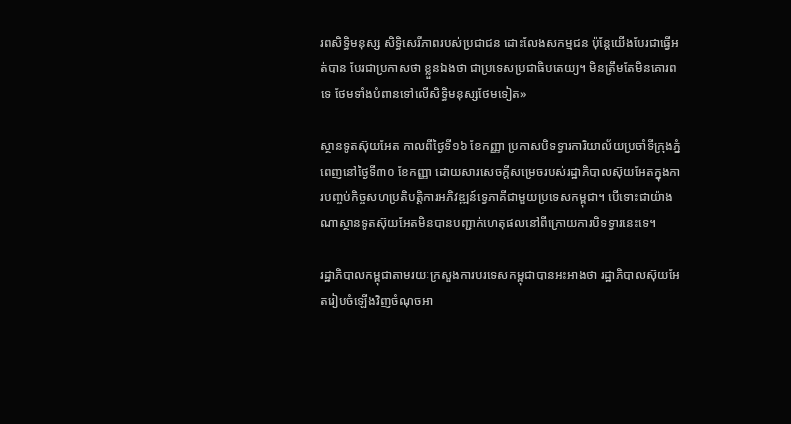រពសិទ្ធិមនុស្ស សិទ្ធិសេរីភាពរបស់ប្រជាជន ដោះលែងសកម្មជន ប៉ុន្តែយើងបែរជាធ្វើអត់បាន បែរជាប្រកាសថា ខ្លួនឯងថា ជាប្រទេសប្រជាធិបតេយ្យ។ មិនត្រឹមតែមិនគោរពទេ ថែមទាំងបំពានទៅលើសិទ្ធិមនុស្សថែមទៀត»

ស្ថានទូតស៊ុយអែត កាលពីថ្ងៃទី១៦ ខែកញ្ញា ប្រកាសបិទទ្វារការិយាល័យប្រចាំទីក្រុងភ្នំពេញនៅថ្ងៃទី៣០ ខែកញ្ញា ដោយសារសេចក្តីសម្រេចរបស់រដ្ឋាភិបាលស៊ុយអែតក្នុងការបញ្ចប់កិច្ចសហប្រតិបត្តិការអភិវឌ្ឍន៍ទ្វេភាគីជាមួយប្រទេសកម្ពុជា។ បើទោះជាយ៉ាងណាស្ថានទូតស៊ុយអែតមិនបានបញ្ជាក់ហេតុផលនៅពីក្រោយការបិទទ្វារនេះទេ។

រដ្ឋាភិបាលកម្ពុជាតាមរយៈក្រសួងការបរទេសកម្ពុជាបានអះអាងថា រដ្ឋាភិបាលស៊ុយអែតរៀបចំឡើងវិញចំណុចអា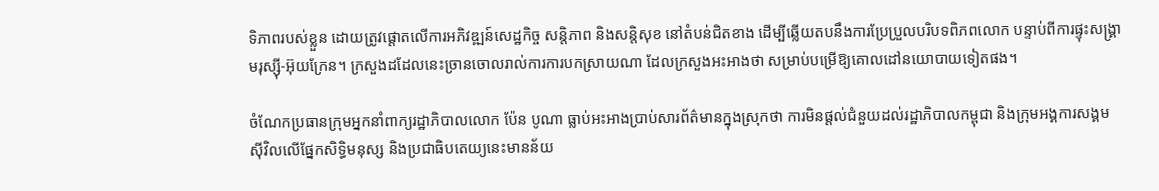ទិភាពរបស់ខ្លួន ដោយត្រូវផ្ដោតលើការអភិវឌ្ឍន៍សេដ្ឋកិច្ច សន្តិភាព និងសន្តិសុខ នៅតំបន់ជិតខាង ដើម្បីឆ្លើយតបនឹងការប្រែប្រួលបរិបទពិភពលោក បន្ទាប់ពីការផ្ទុះសង្គ្រាមរុស្ស៊ី-អ៊ុយក្រែន។ ក្រសួងដដែលនេះច្រានចោលរាល់ការការបកស្រាយណា ដែលក្រសួងអះអាងថា សម្រាប់បម្រើឱ្យគោលដៅនយោបាយទៀតផង។

ចំណែកប្រធានក្រុមអ្នកនាំពាក្យរដ្ឋាភិបាលលោក ប៉ែន បូណា ធ្លាប់អះអាងប្រាប់សារព័ត៌មានក្នុងស្រុកថា ការមិនផ្ដល់ជំនួយដល់រដ្ឋាភិបាលកម្ពុជា និងក្រុមអង្គការសង្គមស៊ីវិលលើផ្នែកសិទ្ធិមនុស្ស និងប្រជាធិបតេយ្យនេះមានន័យ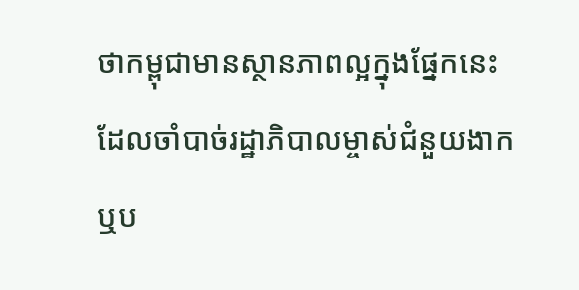ថាកម្ពុជាមានស្ថានភាពល្អក្នុងផ្នែកនេះ ដែលចាំបាច់រដ្ឋាភិបាលម្ចាស់ជំនួយងាក ឬប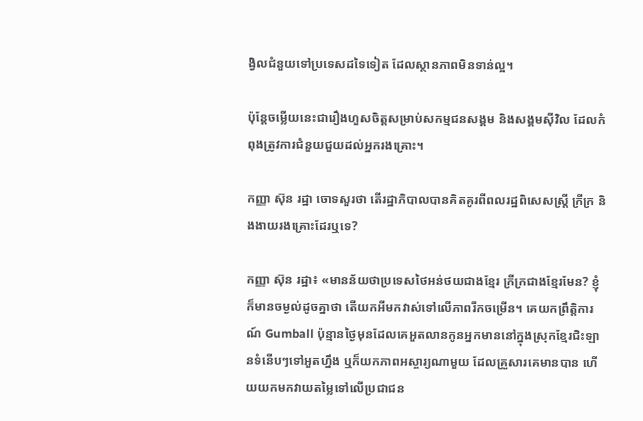ង្វិលជំនួយទៅប្រទេសដទៃទៀត ដែលស្ថានភាពមិនទាន់ល្អ។

ប៉ុន្តែចម្លើយនេះជារឿងហួសចិត្តសម្រាប់សកម្មជនសង្គម និងសង្គមស៊ីវិល ដែលកំពុងត្រូវការជំនួយជួយដល់អ្នករងគ្រោះ។

កញ្ញា ស៊ុន រដ្ឋា ចោទសួរថា តើរដ្ឋាភិបាលបានគិតគូរពីពលរដ្ឋពិសេសស្ត្រី ក្រីក្រ និងងាយរងគ្រោះដែរឬទេ?

កញ្ញា ស៊ុន រដ្ឋា៖ «មានន័យថាប្រទេសថៃអន់ថយជាងខ្មែរ ក្រីក្រជាងខ្មែរមែន? ខ្ញុំក៏មានចម្ងល់ដូចគ្នាថា តើយកអីមកវាស់ទៅលើភាពរីកចម្រើន។ គេយកព្រឹត្តិការណ៍ Gumball ប៉ុន្មានថ្ងៃមុនដែលគេអួតលានកូនអ្នកមាននៅក្នុងស្រុកខ្មែរជិះឡានទំនើបៗទៅអួតហ្នឹង ឬក៏យកភាពអស្ចារ្យណាមួយ ដែលគ្រួសារគេមានបាន ហើយយកមកវាយតម្លៃទៅលើប្រជាជន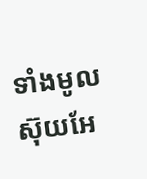ទាំងមូលស៊ុយអែ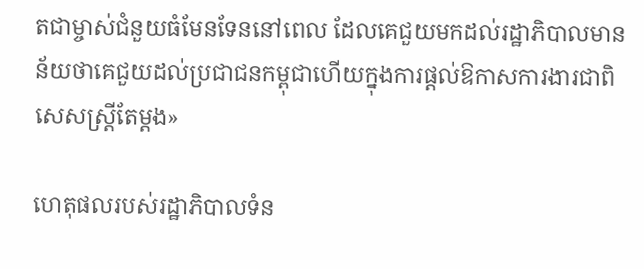តជាម្ចាស់ជំនួយធំមែនទែននៅពេល ដែលគេជួយមកដល់រដ្ឋាភិបាលមានន័យថាគេជួយដល់ប្រជាជនកម្ពុជាហើយក្នុងការផ្ដល់ឱកាសការងារជាពិសេសស្ត្រីតែម្ដង»

ហេតុផលរបស់រដ្ឋាភិបាលទំន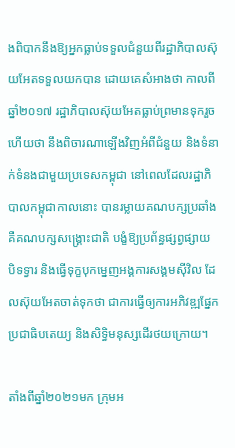ងពិបាកនឹងឱ្យអ្នកធ្លាប់ទទួលជំនួយពីរដ្ឋាភិបាលស៊ុយអែតទទួលយកបាន ដោយគេសំអាងថា កាលពីឆ្នាំ២០១៧ រដ្ឋាភិបាលស៊ុយអែតធ្លាប់ព្រមានទុករួចហើយថា នឹងពិចារណាឡើងវិញអំពីជំនួយ និងទំនាក់ទំនងជាមួយប្រទេសកម្ពុជា នៅពេលដែលរដ្ឋាភិបាលកម្ពុជាកាលនោះ បានរម្លាយគណបក្សប្រឆាំងគឺគណបក្សសង្រ្គោះជាតិ បង្ខំឱ្យប្រព័ន្ធផ្សព្វផ្សាយ បិទទ្វារ និងធ្វើទុក្ខបុកម្នេញអង្គការសង្គមស៊ីវិល ដែលស៊ុយអែតចាត់ទុកថា ជាការធ្វើឲ្យការអភិវឌ្ឍផ្នែកប្រជាធិបតេយ្យ និងសិទ្ធិមនុស្សដើរថយក្រោយ។

តាំងពីឆ្នាំ២០២១មក ក្រុមអ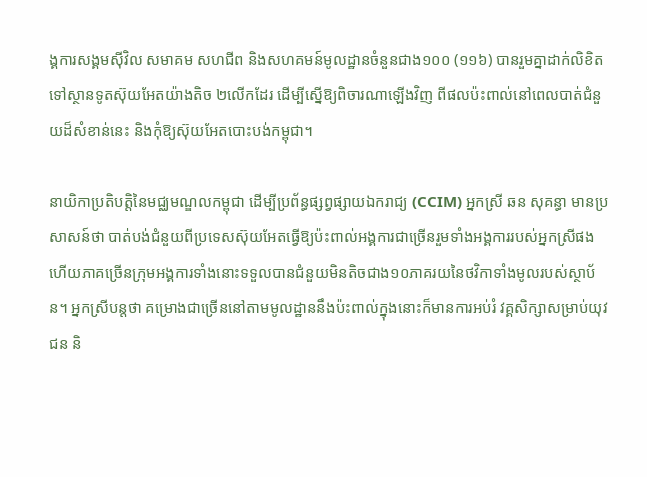ង្គការសង្គមស៊ីវិល សមាគម សហជីព និងសហគមន៍មូលដ្ឋានចំនួនជាង១០០ (១១៦) បានរួមគ្នាដាក់លិខិតទៅស្ថានទូតស៊ុយអែតយ៉ាងតិច ២លើកដែរ ដើម្បីស្នើឱ្យពិចារណាឡើងវិញ ពីផលប៉ះពាល់នៅពេលបាត់ជំនួយដ៏សំខាន់នេះ និងកុំឱ្យស៊ុយអែតបោះបង់កម្ពុជា។

នាយិកាប្រតិបត្តិនៃមជ្ឈមណ្ឌលកម្ពុជា ដើម្បីប្រព័ន្ធផ្សព្វផ្សាយឯករាជ្យ (CCIM) អ្នកស្រី ឆន សុគន្ធា មានប្រសាសន៍ថា បាត់បង់ជំនួយពីប្រទេសស៊ុយអែតធ្វើឱ្យប៉ះពាល់អង្គការជាច្រើនរួមទាំងអង្គការរបស់អ្នកស្រីផង ហើយភាគច្រើនក្រុមអង្គការទាំងនោះទទួលបានជំនួយមិនតិចជាង១០ភាគរយនៃថវិកាទាំងមូលរបស់ស្ថាប័ន។ អ្នកស្រីបន្តថា គម្រោងជាច្រើននៅតាមមូលដ្ឋាននឹងប៉ះពាល់ក្នុងនោះក៏មានការអប់រំ វគ្គសិក្សាសម្រាប់យុវជន និ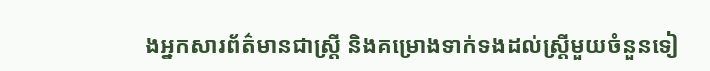ងអ្នកសារព័ត៌មានជាស្ត្រី និងគម្រោងទាក់ទងដល់ស្ត្រីមួយចំនួនទៀ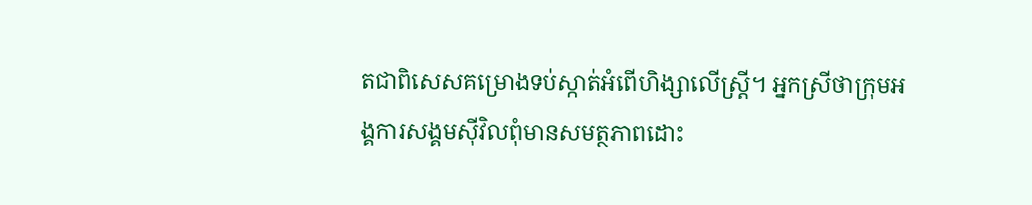តជាពិសេសគម្រោងទប់ស្កាត់អំពើហិង្សាលើស្ត្រី។ អ្នកស្រីថាក្រុមអង្គការសង្គមស៊ីវិលពុំមានសមត្ថភាពដោះ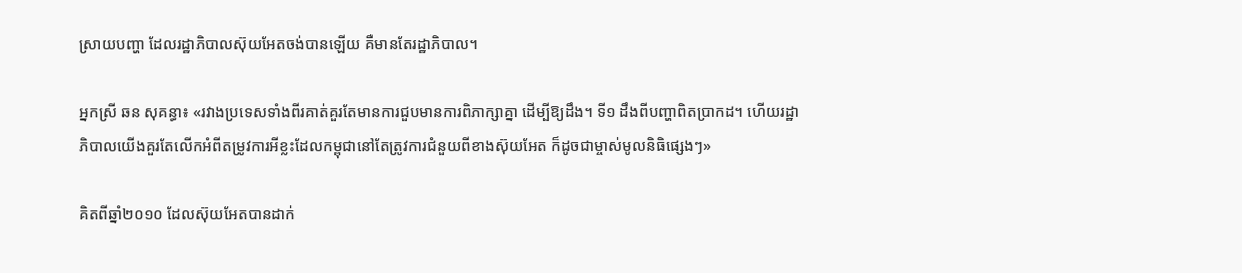ស្រាយបញ្ហា ដែលរដ្ឋាភិបាលស៊ុយអែតចង់បានឡើយ គឺមានតែរដ្ឋាភិបាល។

អ្នកស្រី ឆន សុគន្ធា៖ «រវាងប្រទេសទាំងពីរគាត់គួរតែមានការជួបមានការពិភាក្សាគ្នា ដើម្បីឱ្យដឹង។ ទី១ ដឹងពីបញ្ហាពិតប្រាកដ។ ហើយរដ្ឋាភិបាលយើងគួរតែលើកអំពីតម្រូវការអីខ្លះដែលកម្ពុជានៅតែត្រូវការជំនួយពីខាងស៊ុយអែត ក៏ដូចជាម្ចាស់មូលនិធិផ្សេងៗ»

គិតពីឆ្នាំ២០១០ ដែលស៊ុយអែតបានដាក់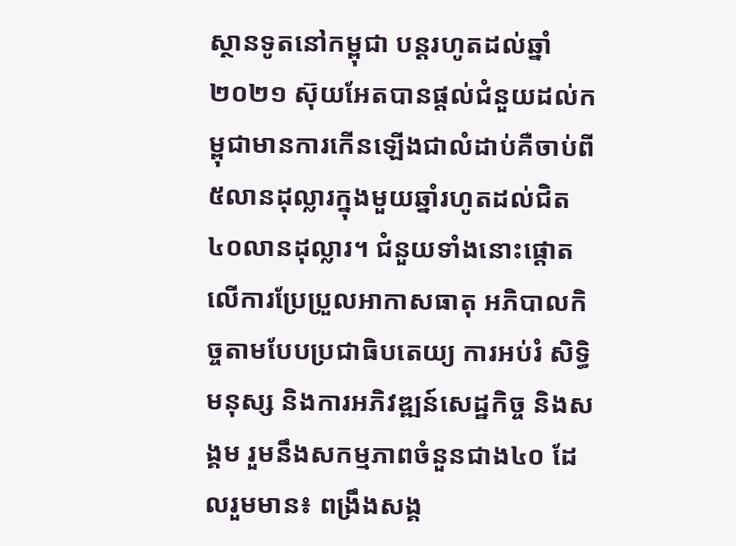ស្ថានទូតនៅកម្ពុជា បន្តរហូតដល់ឆ្នាំ២០២១ ស៊ុយអែតបានផ្ដល់ជំនួយដល់កម្ពុជាមានការកើនឡើងជាលំដាប់គឺចាប់ពី ៥លានដុល្លារក្នុងមួយឆ្នាំរហូតដល់ជិត ៤០លានដុល្លារ។ ជំនួយទាំងនោះផ្ដោតលើការប្រែប្រួលអាកាសធាតុ អភិបាលកិច្ចតាមបែបប្រជាធិបតេយ្យ ការអប់រំ សិទ្ធិមនុស្ស និងការអភិវឌ្ឍន៍សេដ្ឋកិច្ច និងសង្គម រួមនឹងសកម្មភាពចំនួនជាង៤០ ដែលរួមមាន៖ ពង្រឹងសង្គ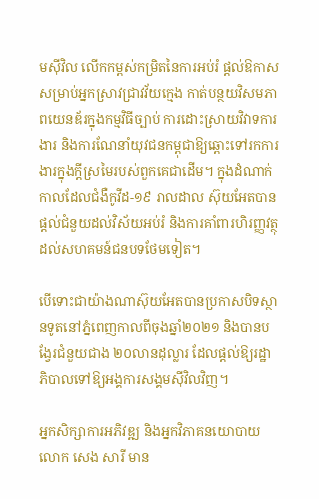មស៊ីវិល លើកកម្ពស់កម្រិតនៃការអប់រំ ផ្តល់ឱកាសសម្រាប់អ្នកស្រាវជ្រាវវ័យក្មេង កាត់បន្ថយវិសមភាពយេនឌ័រក្នុងកម្មវិធីច្បាប់ ការដោះស្រាយវិវាទការងារ និងការណែនាំយុវជនកម្ពុជាឱ្យឆ្ពោះទៅរកការងារក្នុងក្តីស្រមៃរបស់ពួកគេជាដើម។ ក្នុងដំណាក់កាលដែលជំងឺកូវីដ-១៩ រាលដាល ស៊ុយអែតបានផ្ដល់ជំនួយដល់វិស័យអប់រំ និងការគាំពារហិរញ្ញវត្ថុដល់សហគមន៍ជនបទថែមទៀត។

បើទោះជាយ៉ាងណាស៊ុយអែតបានប្រកាសបិទស្ថានទូតនៅភ្នំពេញកាលពីចុងឆ្នាំ២០២១ និងបានបង្វែរជំនួយជាង ២០លានដុល្លារ ដែលផ្ដល់ឱ្យរដ្ឋាភិបាលទៅឱ្យអង្គការសង្គមស៊ីវិលវិញ។

អ្នកសិក្សាការអភិវឌ្ឍ និងអ្នកវិភាគនយោបាយ លោក សេង សារី មាន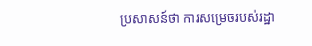ប្រសាសន៍ថា ការសម្រេចរបស់រដ្ឋា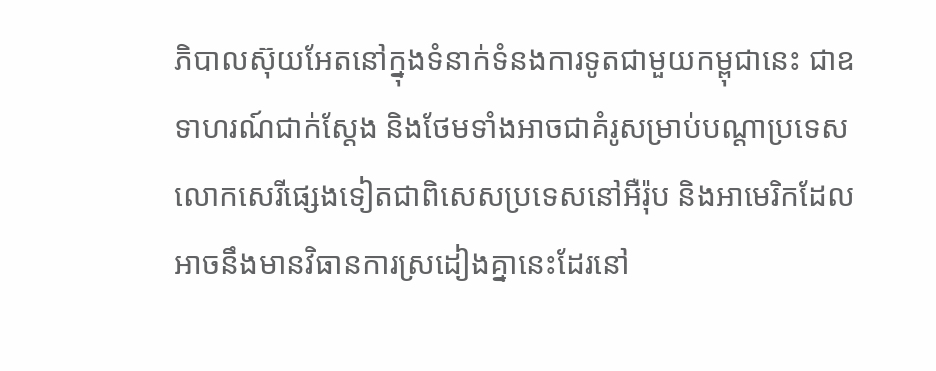ភិបាលស៊ុយអែតនៅក្នុងទំនាក់ទំនងការទូតជាមួយកម្ពុជានេះ ជាឧទាហរណ៍ជាក់ស្ដែង និងថែមទាំងអាចជាគំរូសម្រាប់បណ្ដាប្រទេសលោកសេរីផ្សេងទៀតជាពិសេសប្រទេសនៅអឺរ៉ុប និងអាមេរិកដែលអាចនឹងមានវិធានការស្រដៀងគ្នានេះដែរនៅ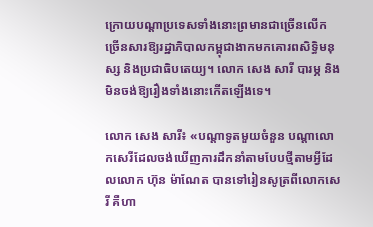ក្រោយបណ្ដាប្រទេសទាំងនោះព្រមានជាច្រើនលើកច្រើនសារឱ្យរដ្ឋាភិបាលកម្ពុជាងាកមកគោរពសិទ្ធិមនុស្ស និងប្រជាធិបតេយ្យ។ លោក សេង សារី បារម្ភ និងមិនចង់ឱ្យរឿងទាំងនោះកើតឡើងទេ។

លោក សេង សារី៖ «បណ្ដាទូតមួយចំនួន បណ្ដាលោកសេរីដែលចង់ឃើញការដឹកនាំតាមបែបថ្មីតាមអ្វីដែលលោក ហ៊ុន ម៉ាណែត បានទៅរៀនសូត្រពីលោកសេរី គឺហា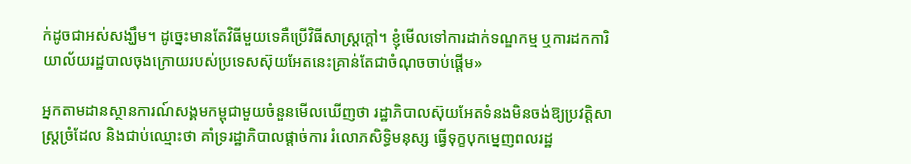ក់ដូចជាអស់សង្ឃឹម។ ដូច្នេះមានតែវិធីមួយទេគឺប្រើវិធីសាស្ត្រក្ដៅ។ ខ្ញុំមើលទៅការដាក់ទណ្ឌកម្ម ឬការដកការិយាល័យរដ្ឋបាលចុងក្រោយរបស់ប្រទេសស៊ុយអែតនេះគា្រន់តែជាចំណុចចាប់ផ្ដើម»

អ្នកតាមដានស្ថានការណ៍សង្គមកម្ពុជាមួយចំនួនមើលឃើញថា រដ្ឋាភិបាលស៊ុយអែតទំនងមិនចង់ឱ្យប្រវត្តិសាស្ត្រច្រំដែល និងជាប់ឈ្មោះថា គាំទ្ររដ្ឋាភិបាលផ្ដាច់ការ រំលោភសិទ្ធិមនុស្ស ធ្វើទុក្ខបុកម្នេញពលរដ្ឋ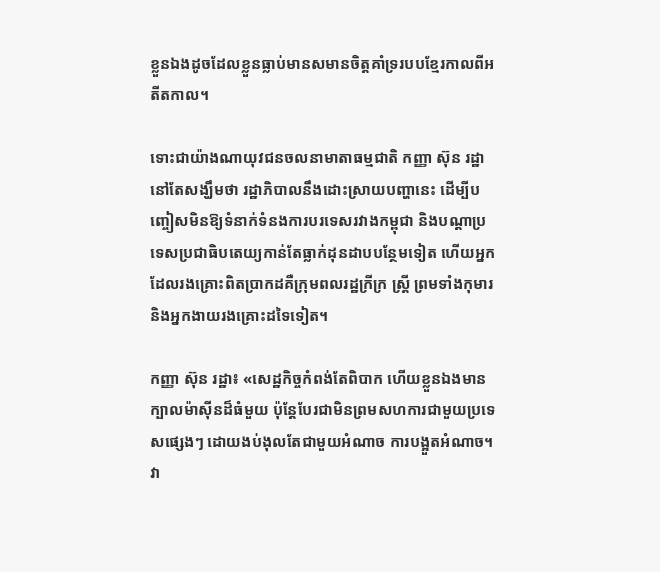ខ្លួនឯងដូចដែលខ្លួនធ្លាប់មានសមានចិត្តគាំទ្ររបបខ្មែរកាលពីអតីតកាល។

ទោះជាយ៉ាងណាយុវជនចលនាមាតាធម្មជាតិ កញ្ញា ស៊ុន រដ្ឋា នៅតែសង្ឃឹមថា រដ្ឋាភិបាលនឹងដោះស្រាយបញ្ហានេះ ដើម្បីបញ្ចៀសមិនឱ្យទំនាក់ទំនងការបរទេសរវាងកម្ពុជា និងបណ្ដាប្រទេសប្រជាធិបតេយ្យកាន់តែធ្លាក់ដុនដាបបន្ថែមទៀត ហើយអ្នកដែលរងគ្រោះពិតប្រាកដគឺក្រុមពលរដ្ឋក្រីក្រ ស្ត្រី ព្រមទាំងកុមារ និងអ្នកងាយរងគ្រោះដទៃទៀត។

កញ្ញា ស៊ុន រដ្ឋា៖ «សេដ្ឋកិច្ចកំពង់តែពិបាក ហើយខ្លួនឯងមានក្បាលម៉ាស៊ីនដ៏ធំមួយ ប៉ុន្តែបែរជាមិនព្រមសហការជាមួយប្រទេសផ្សេងៗ ដោយងប់ងុលតែជាមួយអំណាច ការបង្អួតអំណាច។ វា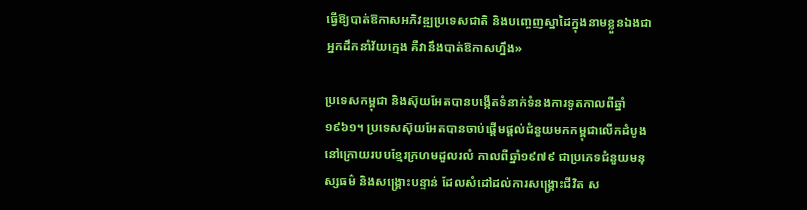ធ្វើឱ្យបាត់ឱកាសអភិវឌ្ឍប្រទេសជាតិ និងបញ្ចេញស្នាដៃក្នុងនាមខ្លួនឯងជាអ្នកដឹកនាំវ័យក្មេង គឺវានឹងបាត់ឱកាសហ្នឹង»

ប្រទេសកម្ពុជា និងស៊ុយអែតបានបង្កើតទំនាក់ទំនងការទូតកាលពីឆ្នាំ១៩៦១។ ប្រទេសស៊ុយអែតបានចាប់ផ្ដើមផ្ដល់ជំនួយមកកម្ពុជាលើកដំបូងនៅក្រោយរបបខ្មែរក្រហមដួលរលំ កាលពីឆ្នាំ១៩៧៩ ជាប្រភេទជំនួយមនុស្សធម៌ និងសង្គ្រោះបន្ទាន់ ដែលសំដៅដល់ការសង្គ្រោះជីវិត ស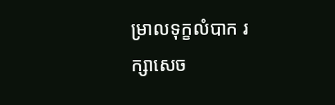ម្រាលទុក្ខលំបាក រក្សាសេច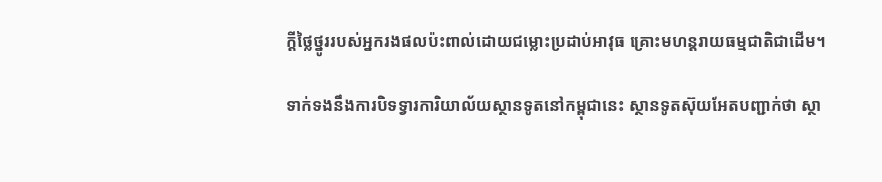ក្តីថ្លៃថ្នូររបស់អ្នករងផលប៉ះពាល់ដោយជម្លោះប្រដាប់អាវុធ គ្រោះមហន្តរាយធម្មជាតិជាដើម។

ទាក់ទងនឹងការបិទទ្វារការិយាល័យស្ថានទូតនៅកម្ពុជានេះ ស្ថានទូតស៊ុយអែតបញ្ជាក់ថា ស្ថា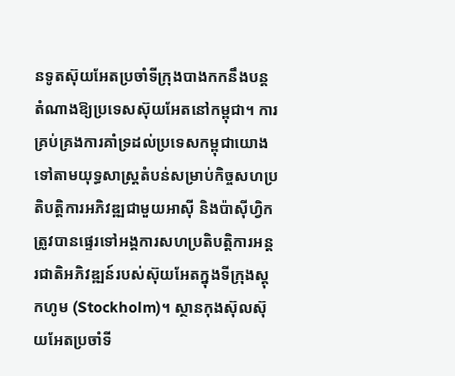នទូតស៊ុយអែតប្រចាំទីក្រុងបាងកកនឹងបន្តតំណាងឱ្យប្រទេសស៊ុយអែតនៅកម្ពុជា។ ការគ្រប់គ្រងការគាំទ្រដល់ប្រទេសកម្ពុជាយោងទៅតាមយុទ្ធសាស្ត្រតំបន់សម្រាប់កិច្ចសហប្រតិបត្តិការអភិវឌ្ឍជាមួយអាស៊ី និងប៉ាស៊ីហ្វិកត្រូវបានផ្ទេរទៅអង្គការសហប្រតិបត្តិការអន្តរជាតិអភិវឌ្ឍន៍របស់ស៊ុយអែតក្នុងទីក្រុងស្តុកហូម (Stockholm)។ ស្ថានកុងស៊ុលស៊ុយអែតប្រចាំទី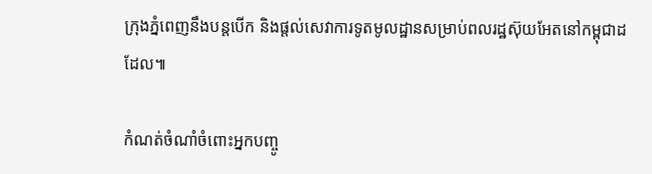ក្រុងភ្នំពេញនឹងបន្តបើក និងផ្តល់សេវាការទូតមូលដ្ឋានសម្រាប់ពលរដ្ឋស៊ុយអែតនៅកម្ពុជាដដែល៕

កំណត់ចំណាំចំពោះអ្នកបញ្ចូ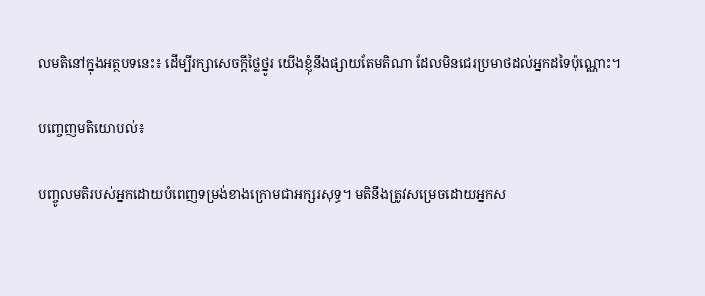លមតិនៅក្នុងអត្ថបទនេះ៖ ដើម្បីរក្សាសេចក្ដីថ្លៃថ្នូរ យើងខ្ញុំនឹងផ្សាយតែមតិណា ដែលមិនជេរប្រមាថដល់អ្នកដទៃប៉ុណ្ណោះ។

បញ្ចេញមតិយោបល់៖

បញ្ចូលមតិរបស់អ្នកដោយបំពេញទម្រង់ខាងក្រោមជាអក្សរសុទ្ធ។ មតិនឹងត្រូវសម្រេចដោយអ្នកស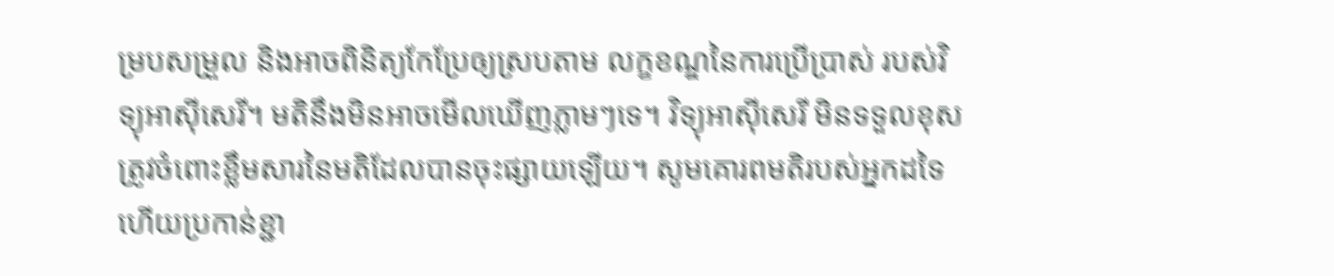ម្របសម្រួល និងអាចពិនិត្យកែប្រែឲ្យស្របតាម លក្ខខណ្ឌនៃការប្រើប្រាស់ របស់វិទ្យុអាស៊ីសេរី។ មតិនឹងមិនអាចមើលឃើញភ្លាមៗទេ។ វិទ្យុអាស៊ីសេរី មិនទទួលខុសត្រូវចំពោះខ្លឹមសារនៃមតិដែលបានចុះផ្សាយឡើយ។ សូមគោរពមតិរបស់អ្នកដទៃ ហើយប្រកាន់ខ្ជា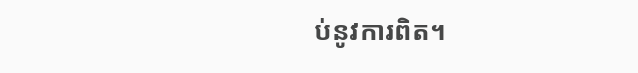ប់នូវការពិត។